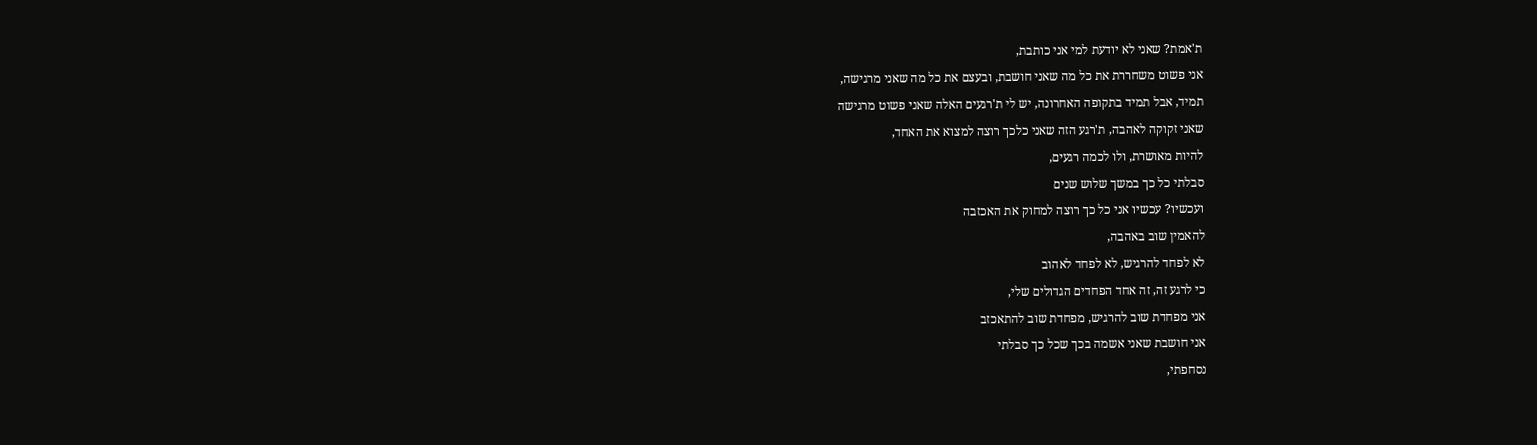ת'אמת? שאני לא יודעת למי אני כותבת,
אני פשוט משחררת את כל מה שאני חושבת, ובעצם את כל מה שאני מרגישה,
תמיד, אבל תמיד בתקופה האחרונה, יש לי ת'רגעים האלה שאני פשוט מרגישה
שאני זקוקה לאהבה, ת'רגע הזה שאני כלכך רוצה למצוא את האחד,
להיות מאושרת, ולו לכמה רגעים,
סבלתי כל כך במשך שלוש שנים
ועכשיו? עכשיו אני כל כך רוצה למחוק את האכזבה
להאמין שוב באהבה,
לא לפחד להרגיש, לא לפחד לאהוב
כי לרגע זה, זה אחד הפחדים הגדולים שלי,
אני מפחדת שוב להרגיש, מפחדת שוב להתאכזב
אני חושבת שאני אשמה בכך שכל כך סבלתי
נסחפתי,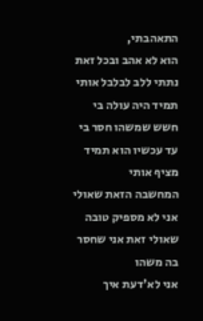התאהבתי,
הוא לא אהב ובכל זאת נתתי ללב לבלבל אותי
תמיד היה עולה בי חשש שמשהו חסר בי
עד עכשיו הוא תמיד מציף אותי
המחשבה הזאת שאולי אני לא מספיק טובה
שאולי זאת אני שחסר בה משהו
אני לא'דעת איך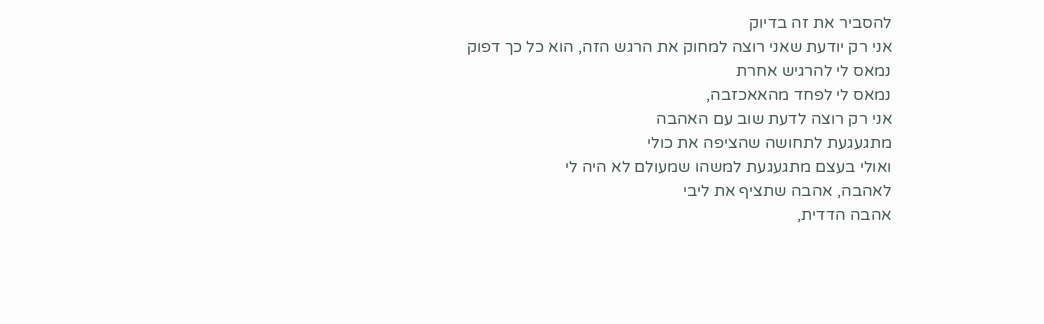להסביר את זה בדיוק
אני רק יודעת שאני רוצה למחוק את הרגש הזה, הוא כל כך דפוק
נמאס לי להרגיש אחרת
נמאס לי לפחד מהאאכזבה,
אני רק רוצה לדעת שוב עם האהבה
מתגעגעת לתחושה שהציפה את כולי
ואולי בעצם מתגעגעת למשהו שמעולם לא היה לי
לאהבה, אהבה שתציף את ליבי
אהבה הדדית,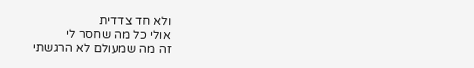ולא חד צדדית
אולי כל מה שחסר לי
זה מה שמעולם לא הרגשתי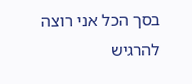בסך הכל אני רוצה להרגיש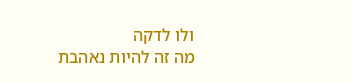ולו לדקה
מה זה להיות נאהבת